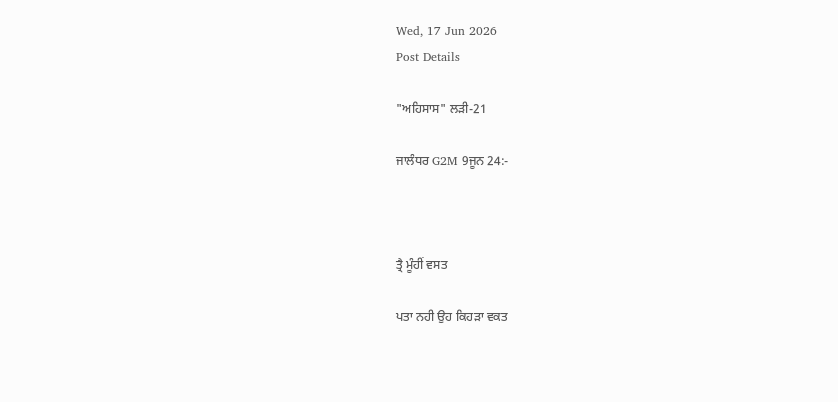Wed, 17 Jun 2026
Post Details

"ਅਹਿਸਾਸ" ਲੜੀ-21

ਜਾਲੰਧਰ G2M 9ਜੂਨ 24:-



ਤ੍ਰੈ ਮੂੰਹੀਂ ਵਸਤ

ਪਤਾ ਨਹੀ ਉਹ ਕਿਹੜਾ ਵਕਤ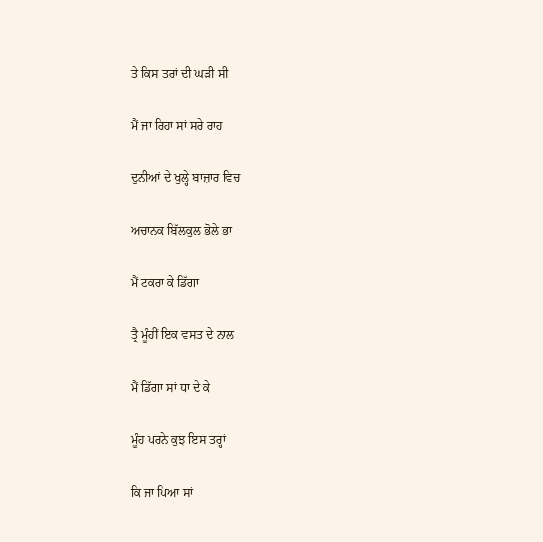ਤੇ ਕਿਸ ਤਰਾਂ ਦੀ ਘੜੀ ਸੀ

ਮੈਂ ਜਾ ਰਿਹਾ ਸਾਂ ਸਰੇ ਰਾਹ

ਦੁਨੀਆਂ ਦੇ ਖੁਲ੍ਹੇ ਬਾਜ਼ਾਰ ਵਿਚ

ਅਚਾਨਕ ਬਿੱਲਕੁਲ ਭੋਲੇ ਭਾ

ਮੈਂ ਟਕਰਾ ਕੇ ਡਿੱਗਾ

ਤ੍ਰੈ ਮੂੰਹੀਂ ਇਕ ਵਸਤ ਦੇ ਨਾਲ

ਮੈਂ ਡਿੱਗਾ ਸਾਂ ਧਾ ਦੇ ਕੇ

ਮੂੰਹ ਪਰਨੇ ਕੁਝ ਇਸ ਤਰ੍ਹਾਂ

ਕਿ ਜਾ ਪਿਆ ਸਾਂ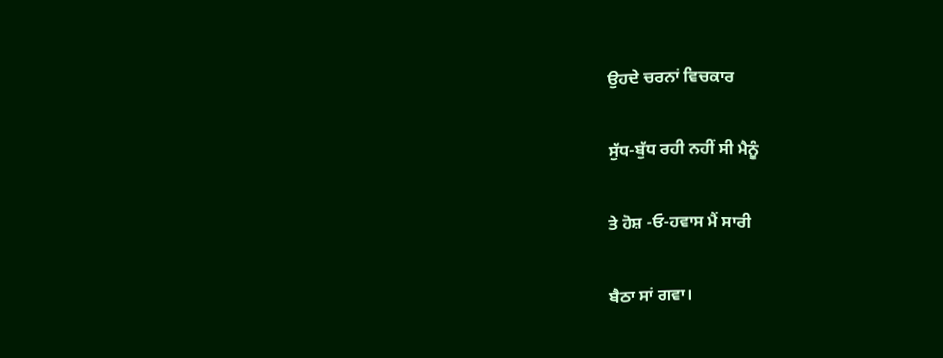ਉਹਦੇ ਚਰਨਾਂ ਵਿਚਕਾਰ

ਸੁੱਧ-ਬੁੱਧ ਰਹੀ ਨਹੀਂ ਸੀ ਮੈਨੂੰ

ਤੇ ਹੋਸ਼ -ਓ-ਹਵਾਸ ਮੈਂ ਸਾਰੀ

ਬੈਠਾ ਸਾਂ ਗਵਾ।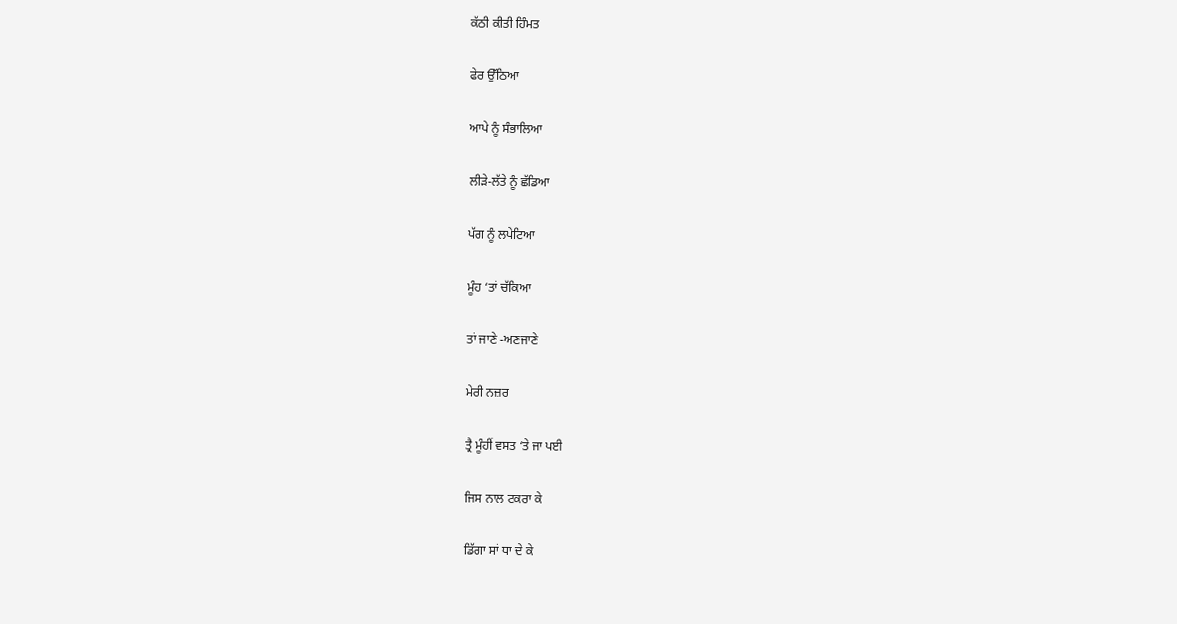ਕੱਠੀ ਕੀਤੀ ਹਿੰਮਤ

ਫੇਰ ਉੱਠਿਆ

ਆਪੇ ਨੂੰ ਸੰਭਾਲਿਆ

ਲੀੜੇ-ਲੱਤੇ ਨੂੰ ਛੱਡਿਆ

ਪੱਗ ਨੂੰ ਲਪੇਟਿਆ

ਮੂੰਹ ‘ਤਾਂ ਚੱਕਿਆ

ਤਾਂ ਜਾਣੇ -ਅਣਜਾਣੇ

ਮੇਰੀ ਨਜ਼ਰ

ਤ੍ਰੈ ਮੂੰਹੀਂ ਵਸਤ ‘ਤੇ ਜਾ ਪਈ

ਜਿਸ ਨਾਲ ਟਕਰਾ ਕੇ

ਡਿੱਗਾ ਸਾਂ ਧਾ ਦੇ ਕੇ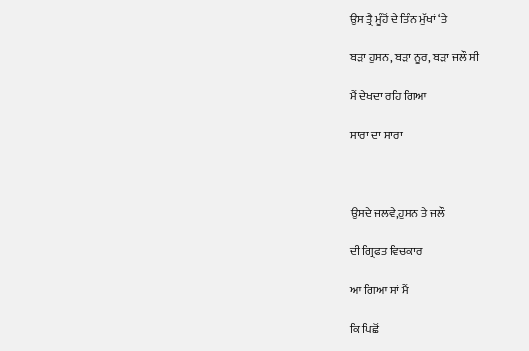ਉਸ ਤ੍ਰੈ ਮੂੰਹੋਂ ਦੇ ਤਿੰਨ ਮੁੱਖਾਂ ‘ਤੇ

ਬੜਾ ਹੁਸਨ, ਬੜਾ ਨੂਰ, ਬੜਾ ਜਲੌ ਸੀ

ਮੈਂ ਦੇਖਦਾ ਰਹਿ ਗਿਆ

ਸਾਰਾ ਦਾ ਸਾਰਾ



ਉਸਦੇ ਜਲਵੇ,ਹੁਸਨ ਤੇ ਜਲੌ

ਦੀ ਗ੍ਰਿਫਤ ਵਿਚਕਾਰ

ਆ ਗਿਆ ਸਾਂ ਮੈਂ

ਕਿ ਪਿਛੋਂ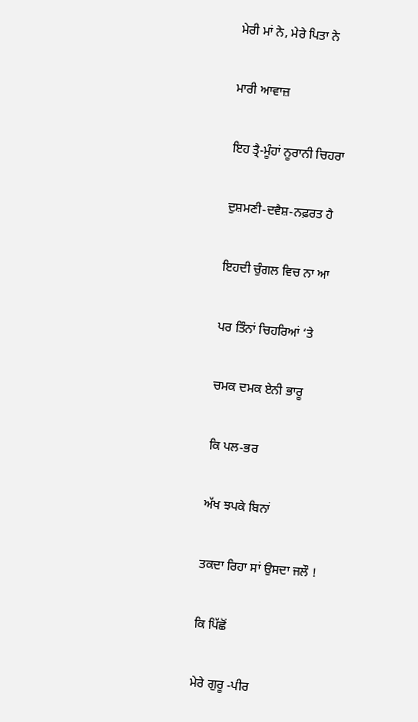ਮੇਰੀ ਮਾਂ ਨੇ, ਮੇਰੇ ਪਿਤਾ ਨੇ

ਮਾਰੀ ਆਵਾਜ਼

ਇਹ ਤ੍ਰੈ-ਮੂੰਹਾਂ ਨੂਰਾਨੀ ਚਿਹਰਾ

ਦੁਸ਼ਮਣੀ-ਦਵੈਸ਼-ਨਫ਼ਰਤ ਹੈ

ਇਹਦੀ ਚੁੰਗਲ ਵਿਚ ਨਾ ਆ

ਪਰ ਤਿੰਨਾਂ ਚਿਹਰਿਆਂ ‘ਤੇ

ਚਮਕ ਦਮਕ ਏਨੀ ਭਾਰੂ

ਕਿ ਪਲ-ਭਰ

ਅੱਖ ਝਪਕੇ ਬਿਨਾਂ

ਤਕਦਾ ਰਿਹਾ ਸਾਂ ਉਸਦਾ ਜਲੌ !

ਕਿ ਪਿੱਛੋਂ

ਮੇਰੇ ਗੁਰੂ -ਪੀਰ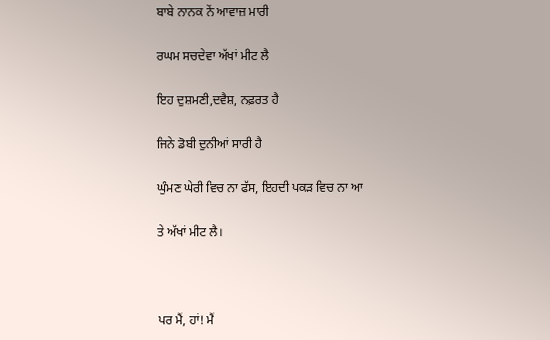ਬਾਬੇ ਨਾਨਕ ਨੇਂ ਆਵਾਜ਼ ਮਾਰੀ

ਰਘਮ ਸਚਦੇਵਾ ਅੱਖਾਂ ਮੀਟ ਲੈ

ਇਹ ਦੁਸ਼ਮਣੀ,ਦਵੈਸ਼, ਨਫ਼ਰਤ ਹੈ

ਜਿਨੇ ਡੋਬੀ ਦੁਨੀਆਂ ਸਾਰੀ ਹੈ

ਘੁੰਮਣ ਘੇਰੀ ਵਿਚ ਨਾ ਫੱਸ, ਇਹਦੀ ਪਕੜ ਵਿਚ ਨਾ ਆ

ਤੇ ਅੱਖਾਂ ਮੀਟ ਲੈ।



ਪਰ ਮੈਂ, ਹਾਂ! ਮੈਂ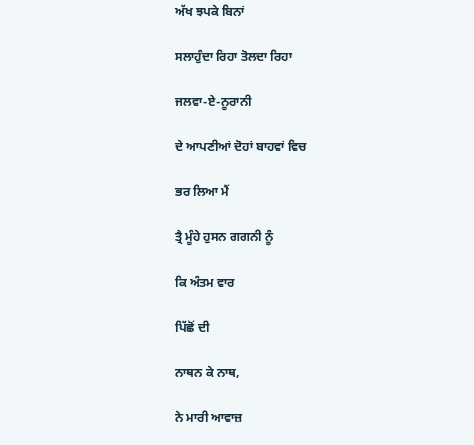ਅੱਖ ਝਪਕੇ ਬਿਨਾਂ

ਸਲਾਹੁੰਦਾ ਰਿਹਾ ਤੋਲਦਾ ਰਿਹਾ

ਜਲਵਾ-ਏ-ਨੂਰਾਨੀ

ਦੇ ਆਪਣੀਆਂ ਦੋਹਾਂ ਬਾਹਵਾਂ ਵਿਚ

ਭਰ ਲਿਆ ਮੈਂ

ਤ੍ਰੈ ਮੂੰਹੇ ਹੁਸਨ ਗਗਨੀ ਨੂੰ

ਕਿ ਅੰਤਮ ਵਾਰ

ਪਿੱਛੋਂ ਦੀ

ਨਾਥਨ ਕੇ ਨਾਥ,

ਨੇ ਮਾਰੀ ਆਵਾਜ਼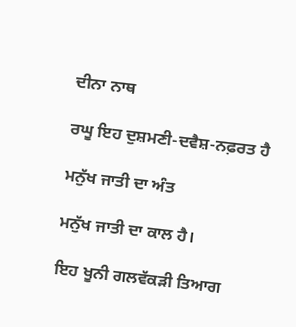ਦੀਨਾ ਨਾਥ

ਰਘੂ ਇਹ ਦੁਸ਼ਮਣੀ-ਦਵੈਸ਼-ਨਫ਼ਰਤ ਹੈ

ਮਨੁੱਖ ਜਾਤੀ ਦਾ ਅੰਤ

ਮਨੁੱਖ ਜਾਤੀ ਦਾ ਕਾਲ ਹੈ।

ਇਹ ਖੂਨੀ ਗਲਵੱਕੜੀ ਤਿਆਗ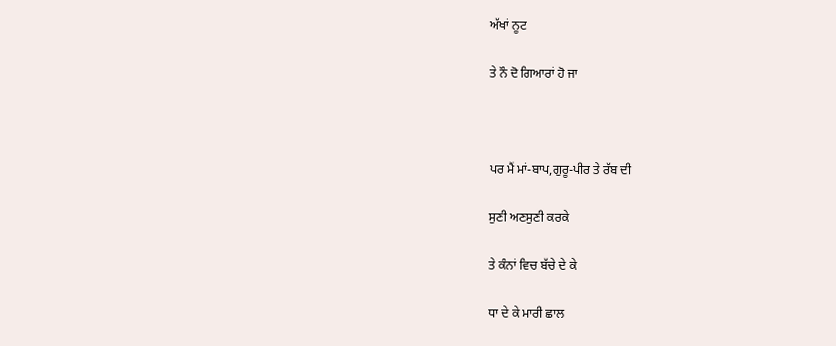ਅੱਖਾਂ ਨੂਟ

ਤੇ ਨੌ ਦੋ ਗਿਆਰਾਂ ਹੋ ਜਾ



ਪਰ ਮੈਂ ਮਾਂ-ਬਾਪ,ਗੁਰੂ-ਪੀਰ ਤੇ ਰੱਬ ਦੀ

ਸੁਣੀ ਅਣਸੁਣੀ ਕਰਕੇ

ਤੇ ਕੰਨਾਂ ਵਿਚ ਬੱਚੇ ਦੇ ਕੇ

ਧਾ ਦੇ ਕੇ ਮਾਰੀ ਛਾਲ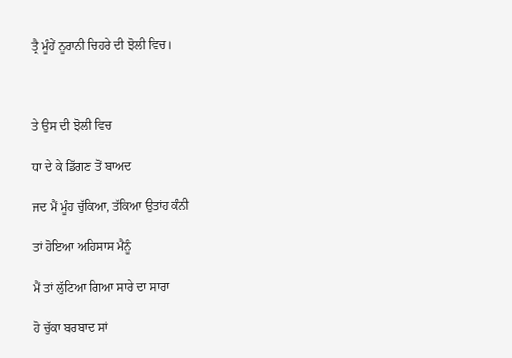ਤ੍ਰੈ ਮੂੰਹੇਂ ਨੂਰਾਨੀ ਚਿਹਰੇ ਦੀ ਝੋਲੀ ਵਿਚ।



ਤੇ ਉਸ ਦੀ ਝੋਲੀ ਵਿਚ

ਧਾ ਦੇ ਕੇ ਡਿੱਗਣ ਤੋਂ ਬਾਅਦ

ਜਦ ਮੈਂ ਮੂੰਹ ਚੁੱਕਿਆ, ਤੱਕਿਆ ਉਤਾਂਹ ਕੰਨੀ

ਤਾਂ ਹੋਇਆ ਅਹਿਸਾਸ ਮੈਨੂੰ

ਮੈਂ ਤਾਂ ਲੁੱਟਿਆ ਗਿਆ ਸਾਰੇ ਦਾ ਸਾਰਾ

ਹੋ ਚੁੱਕਾ ਬਰਬਾਦ ਸਾਂ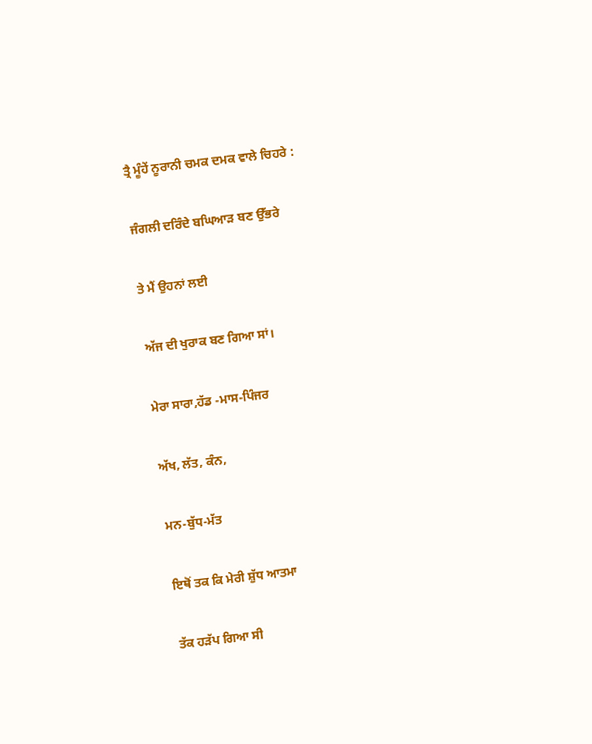ਤ੍ਰੈ ਮੂੰਹੇਂ ਨੂਰਾਨੀ ਚਮਕ ਦਮਕ ਵਾਲੇ ਚਿਹਰੇ :

ਜੰਗਲੀ ਦਰਿੰਦੇ ਬਘਿਆੜ ਬਣ ਉੱਭਰੇ

ਤੇ ਮੈਂ ਉਹਨਾਂ ਲਈ

ਅੱਜ ਦੀ ਖੁਰਾਕ ਬਣ ਗਿਆ ਸਾਂ।

ਮੇਰਾ ਸਾਰਾ,ਹੱਡ -ਮਾਸ-ਪਿੰਜਰ

ਅੱਖ, ਲੱਤ, ਕੰਨ,

ਮਨ-ਬੁੱਧ-ਮੱਤ

ਇਥੋਂ ਤਕ ਕਿ ਮੇਰੀ ਸ਼ੁੱਧ ਆਤਮਾ

ਤੱਕ ਹੜੱਪ ਗਿਆ ਸੀ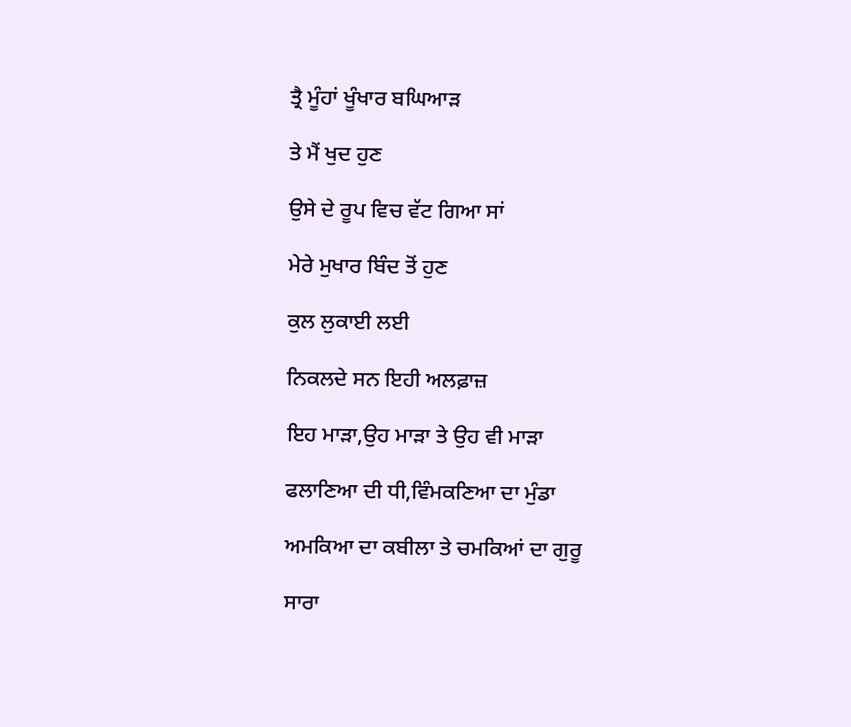ਤ੍ਰੈ ਮੂੰਹਾਂ ਖੂੰਖਾਰ ਬਘਿਆੜ

ਤੇ ਮੈਂ ਖੁਦ ਹੁਣ

ਉਸੇ ਦੇ ਰੂਪ ਵਿਚ ਵੱਟ ਗਿਆ ਸਾਂ

ਮੇਰੇ ਮੁਖਾਰ ਬਿੰਦ ਤੋਂ ਹੁਣ

ਕੁਲ ਲੁਕਾਈ ਲਈ

ਨਿਕਲਦੇ ਸਨ ਇਹੀ ਅਲਫ਼ਾਜ਼

ਇਹ ਮਾੜਾ,ਉਹ ਮਾੜਾ ਤੇ ਉਹ ਵੀ ਮਾੜਾ

ਫਲਾਣਿਆ ਦੀ ਧੀ,ਵਿੰਮਕਣਿਆ ਦਾ ਮੁੰਡਾ

ਅਮਕਿਆ ਦਾ ਕਬੀਲਾ ਤੇ ਚਮਕਿਆਂ ਦਾ ਗੁਰੂ

ਸਾਰਾ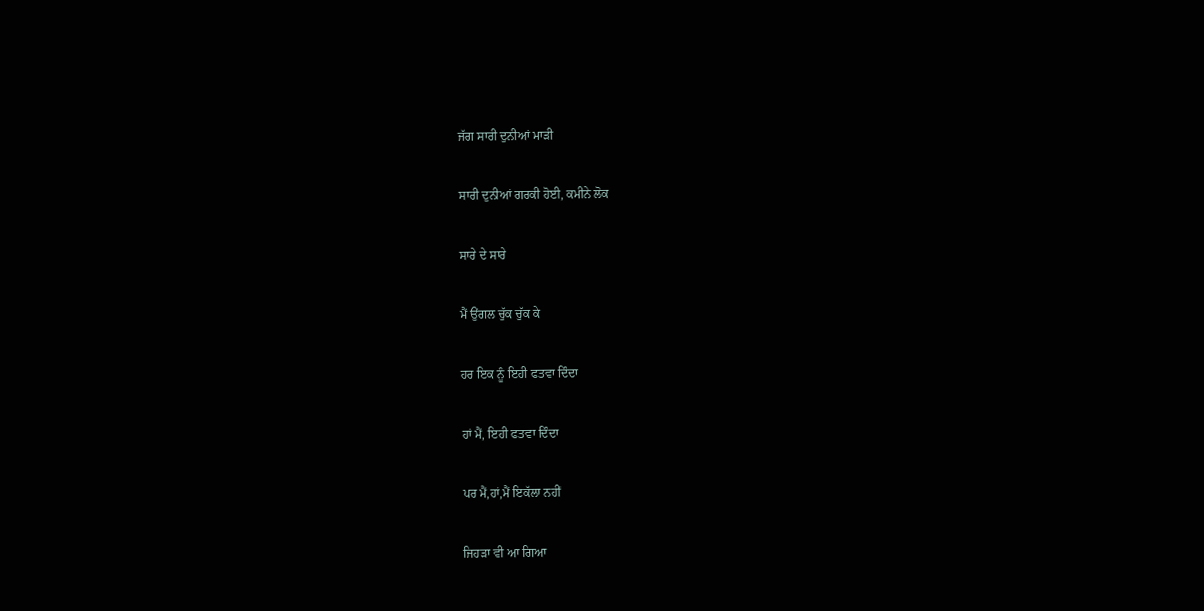ਜੱਗ ਸਾਰੀ ਦੁਨੀਆਂ ਮਾੜੀ

ਸਾਰੀ ਦੁਨੀਆਂ ਗਰਕੀ ਹੋਈ, ਕਮੀਨੇ ਲੋਕ

ਸਾਰੇ ਦੇ ਸਾਰੇ

ਮੈਂ ਉਂਗਲ ਚੁੱਕ ਚੁੱਕ ਕੇ

ਹਰ ਇਕ ਨੂੰ ਇਹੀ ਫਤਵਾ ਦਿੰਦਾ

ਹਾਂ ਮੈਂ, ਇਹੀ ਫਤਵਾ ਦਿੰਦਾ

ਪਰ ਮੈਂ,ਹਾਂ,ਮੈਂ ਇਕੱਲਾ ਨਹੀਂ

ਜਿਹੜਾ ਵੀ ਆ ਗਿਆ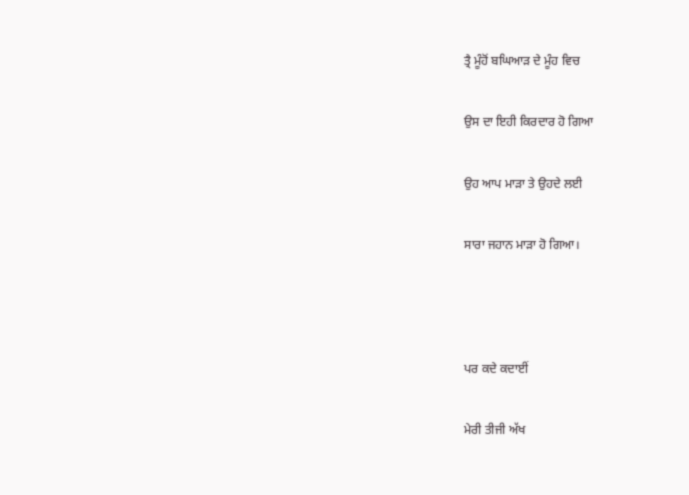ਤ੍ਰੈ ਮੂੰਹੋਂ ਬਘਿਆੜ ਦੇ ਮੂੰਹ ਵਿਚ

ਉਸ ਦਾ ਇਹੀ ਕਿਰਦਾਰ ਹੋ ਗਿਆ

ਉਹ ਆਪ ਮਾੜਾ ਤੇ ਉਹਦੇ ਲਈ

ਸਾਰਾ ਜਹਾਨ ਮਾੜਾ ਹੋ ਗਿਆ।



ਪਰ ਕਦੇ ਕਦਾਈਂ

ਮੇਰੀ ਤੀਜੀ ਅੱਖ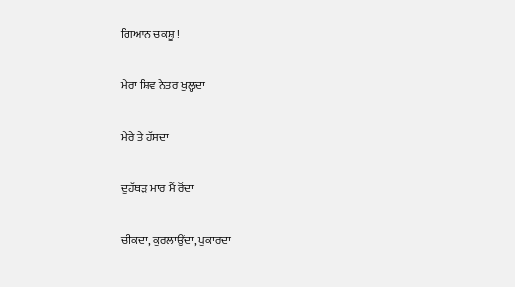ਗਿਆਨ ਚਕਸ਼ੂ !

ਮੇਰਾ ਸ਼ਿਵ ਨੇਤਰ ਖੁਲ੍ਹਦਾ

ਮੇਰੇ ਤੇ ਹੱਸਦਾ

ਦੁਹੱਥੜ ਮਾਰ ਮੈਂ ਰੋਂਦਾ

ਚੀਕਦਾ, ਕੁਰਲਾਉਂਦਾ, ਪੁਕਾਰਦਾ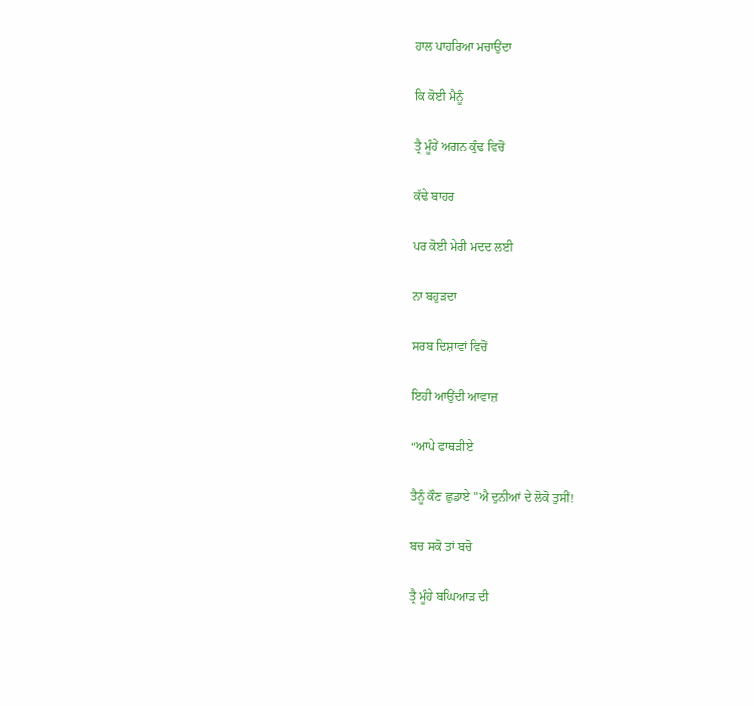ਹਾਲ ਪਾਹਰਿਆ ਮਚਾਉਂਦਾ

ਕਿ ਕੋਈ ਮੈਨੂੰ

ਤ੍ਰੈ ਮੂੰਹੇਂ ਅਗਨ ਕੁੰਢ ਵਿਚੋਂ

ਕੱਢੇ ਬਾਹਰ

ਪਰ ਕੋਈ ਮੇਰੀ ਮਦਦ ਲਈ

ਨਾ ਬਹੁੜਦਾ

ਸਰਬ ਦਿਸ਼ਾਵਾਂ ਵਿਚੋਂ

ਇਹੀ ਆਉਂਦੀ ਆਵਾਜ਼

“ਆਪੇ ਫਾਥੜੀਏ

ਤੈਨੂੰ ਕੌਣ ਛੁਡਾਏ "ਐ ਦੁਨੀਆਂ ਦੇ ਲੋਕੋ ਤੁਸੀਂ!

ਬਚ ਸਕੋ ਤਾਂ ਬਚੋ

ਤ੍ਰੈ ਮੂੰਹੇ ਬਘਿਆੜ ਦੀ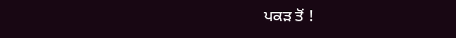ਪਕੜ ਤੋਂ !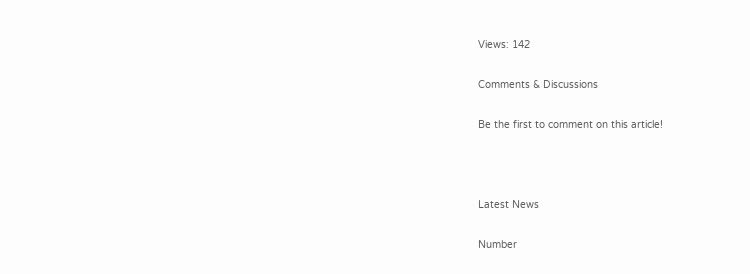Views: 142

Comments & Discussions

Be the first to comment on this article!



Latest News

Number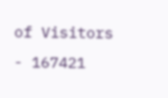of Visitors - 167421